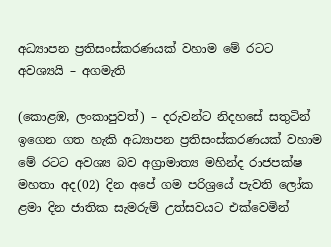අධ්‍යාපන ප්‍රතිසංස්කරණයක් වහාම මේ රටට අවශ්‍යයි – අගමැති

(කොළඹ, ලංකාපුවත්) – දරුවන්ට නිදහසේ සතුටින් ඉගෙන ගත හැකි අධ්‍යාපන ප්‍රතිසංස්කරණයක් වහාම මේ රටට අවශ්‍ය බව අග්‍රාමාත්‍ය මහින්ද රාජපක්ෂ මහතා අද(02) දින අපේ ගම පරිශ්‍රයේ පැවති ලෝක ළමා දින ජාතික සැමරුම් උත්සවයට එක්වෙමින්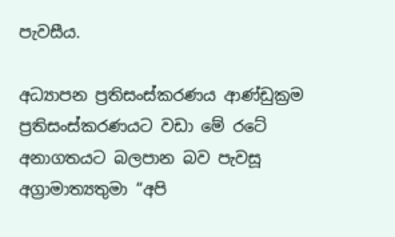පැවසීය.

අධ්‍යාපන ප්‍රතිසංස්කරණය ආණ්ඩුක්‍රම ප්‍රතිසංස්කරණයට වඩා මේ රටේ අනාගතයට බලපාන බව පැවසූ අග්‍රාමාත්‍යතුමා “අපි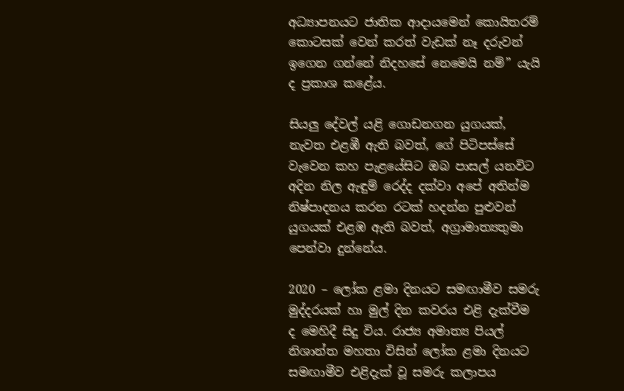අධ්‍යාපනයට ජාතික ආදායමෙන් කොයිතරම් කොටසක් වෙන් කරත් වැඩක් නෑ දරුවන් ඉගෙන ගන්නේ නිදහසේ නෙමෙයි නම්” යැයි ද ප්‍රකාශ කළේය.

සියලු දේවල් යළි ගොඩනගන යුගයක්, නැවත එළඹී ඇති බවත්, ගේ පිටිපස්සේ වැවෙන කහ පැළයේසිට ඔබ පාසල් යනවිට අදින නිල ඇඳුම් රෙද්ද දක්වා අපේ අතින්ම නිෂ්පාදනය කරන රටක් හදන්න පුළුවන් යුගයක් එළඹ ඇති බවත්, අග්‍රාමාත්‍යතුමා පෙන්වා දුන්නේය.

2020 – ලෝක ළමා දිනයට සමඟාමීව සමරු මුද්දරයක් හා මුල් දින කවරය එළි දැක්වීම ද මෙහිදී සිදු විය. රාජ්‍ය අමාත්‍ය පියල් නිශාන්ත මහතා විසින් ලෝක ළමා දිනයට සමඟාමීව එළිදැක් වූ සමරු කලාපය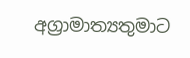අග්‍රාමාත්‍යතුමාට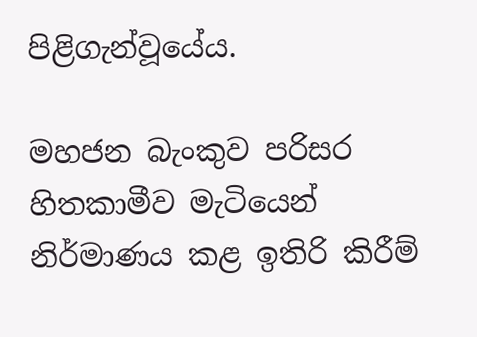පිළිගැන්වූයේය.

මහජන බැංකුව පරිසර හිතකාමීව මැටියෙන් නිර්මාණය කළ ඉතිරි කිරීම්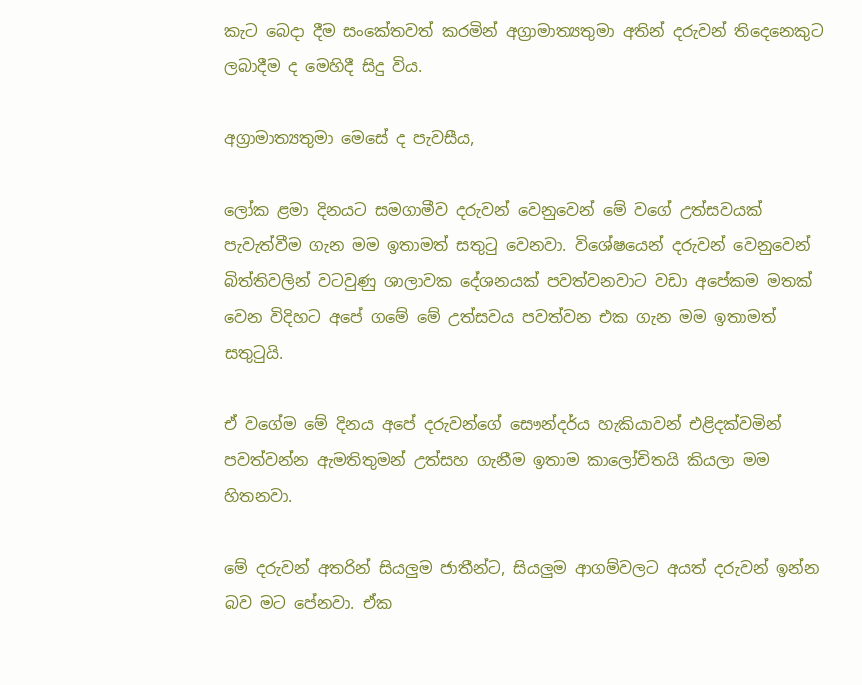කැට බෙදා දීම සංකේතවත් කරමින් අග්‍රාමාත්‍යතුමා අතින් දරුවන් තිදෙනෙකුට ලබාදීම ද මෙහිදී සිදු විය.

අග්‍රාමාත්‍යතුමා මෙසේ ද පැවසීය,

ලෝක ළමා දිනයට සමගාමීව දරුවන් වෙනුවෙන් මේ වගේ උත්සවයක් පැවැත්වීම ගැන මම ඉතාමත් සතුටු වෙනවා. විශේෂයෙන් දරුවන් වෙනුවෙන් බිත්තිවලින් වටවුණු ශාලාවක දේශනයක් පවත්වනවාට වඩා අපේකම මතක් වෙන විදිහට අපේ ගමේ මේ උත්සවය පවත්වන එක ගැන මම ඉතාමත් සතුටුයි.

ඒ වගේම මේ දිනය අපේ දරුවන්ගේ සෞන්දර්ය හැකියාවන් එළිදක්වමින් පවත්වන්න ඇමතිතුමන් උත්සහ ගැනීම ඉතාම කාලෝචිතයි කියලා මම හිතනවා.

මේ දරුවන් අතරින් සියලුම ජාතීන්ට, සියලුම ආගම්වලට අයත් දරුවන් ඉන්න බව මට පේනවා. ඒක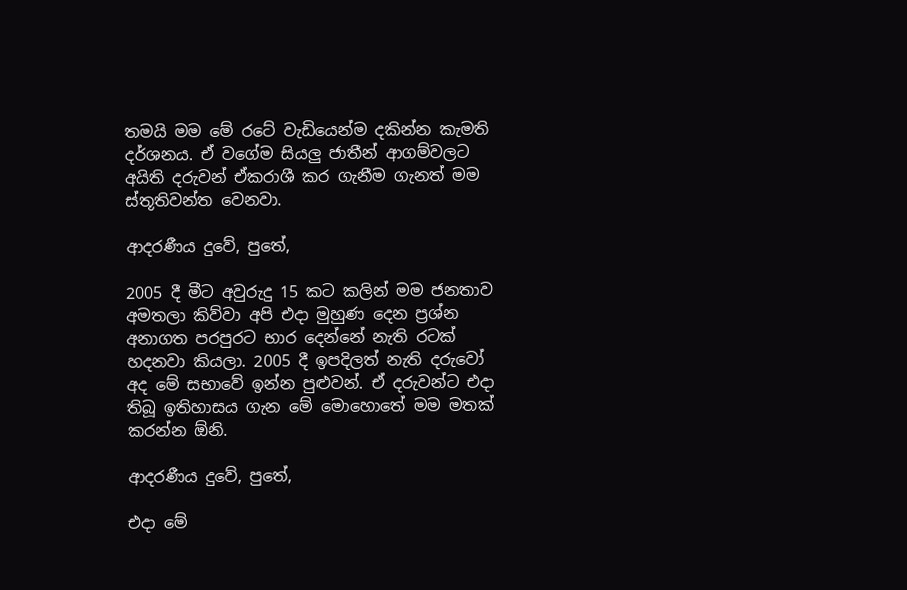තමයි මම මේ රටේ වැඩියෙන්ම දකින්න කැමති දර්ශනය. ඒ වගේම සියලු ජාතීන් ආගම්වලට අයිති දරුවන් ඒකරාශී කර ගැනීම ගැනත් මම ස්තූතිවන්ත වෙනවා.

ආදරණීය දුවේ, පුතේ,

2005 දී මීට අවුරුදු 15 කට කලින් මම ජනතාව අමතලා කිව්වා අපි එදා මුහුණ දෙන ප්‍රශ්න අනාගත පරපුරට භාර දෙන්නේ නැති රටක් හදනවා කියලා. 2005 දී ඉපදිලත් නැති දරුවෝ අද මේ සභාවේ ඉන්න පුළුවන්. ඒ දරුවන්ට එදා තිබූ ඉතිහාසය ගැන මේ මොහොතේ මම මතක් කරන්න ඕනි.

ආදරණීය දුවේ, පුතේ,

එදා මේ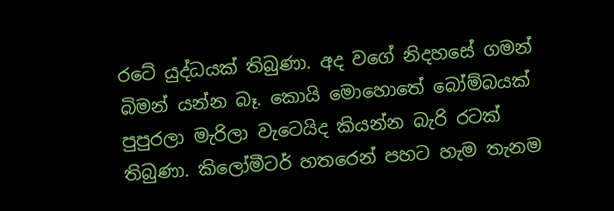රටේ යුද්ධයක් තිබුණා. අද වගේ නිදහසේ ගමන් බිමන් යන්න බෑ. කොයි මොහොතේ බෝම්බයක් පුපුරලා මැරිලා වැටෙයිද කියන්න බැරි රටක් තිබුණා. කිලෝමීටර් හතරෙන් පහට හැම තැනම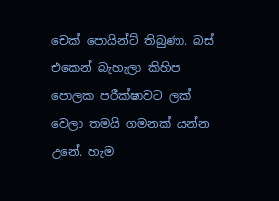චෙක් පොයින්ට් තිබුණා. බස් එකෙන් බැහැලා කිහිප පොලක පරීක්ෂාවට ලක් වෙලා තමයි ගමනක් යන්න උනේ. හැම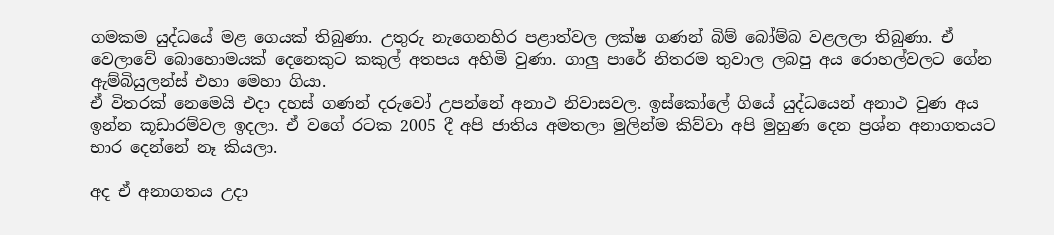ගමකම යුද්ධයේ මළ ගෙයක් තිබුණා. උතුරු නැගෙනහිර පළාත්වල ලක්ෂ ගණන් බිම් බෝම්බ වළලලා තිබුණා. ඒ වෙලාවේ බොහොමයක් දෙනෙකුට කකුල් අතපය අහිමි වුණා. ගාලු පාරේ නිතරම තුවාල ලබපු අය රොහල්වලට ගේන ඇම්බියුලන්ස් එහා මෙහා ගියා.
ඒ විතරක් නෙමෙයි එදා දහස් ගණන් දරුවෝ උපන්නේ අනාථ නිවාසවල. ඉස්කෝලේ ගියේ යුද්ධයෙන් අනාථ වුණ අය ඉන්න කූඩාරම්වල ඉදලා. ඒ වගේ රටක 2005 දී අපි ජාතිය අමතලා මුලින්ම කිව්වා අපි මුහුණ දෙන ප්‍රශ්න අනාගතයට භාර දෙන්නේ නෑ කියලා.

අද ඒ අනාගතය උදා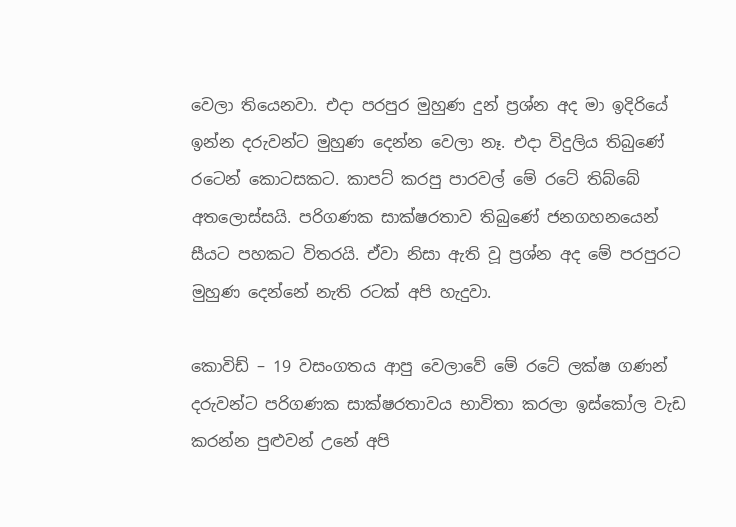වෙලා තියෙනවා. එදා පරපුර මුහුණ දුන් ප්‍රශ්න අද මා ඉදිරියේ ඉන්න දරුවන්ට මුහුණ දෙන්න වෙලා නෑ. එදා විදුලිය තිබුණේ රටෙන් කොටසකට. කාපට් කරපු පාරවල් මේ රටේ තිබ්බේ අතලොස්සයි. පරිගණක සාක්ෂරතාව තිබුණේ ජනගහනයෙන් සීයට පහකට විතරයි. ඒවා නිසා ඇති වූ ප්‍රශ්න අද මේ පරපුරට මුහුණ දෙන්නේ නැති රටක් අපි හැදුවා.

කොවිඩ් – 19 වසංගතය ආපු වෙලාවේ මේ රටේ ලක්ෂ ගණන් දරුවන්ට පරිගණක සාක්ෂරතාවය භාවිතා කරලා ඉස්කෝල වැඩ කරන්න පුළුවන් උනේ අපි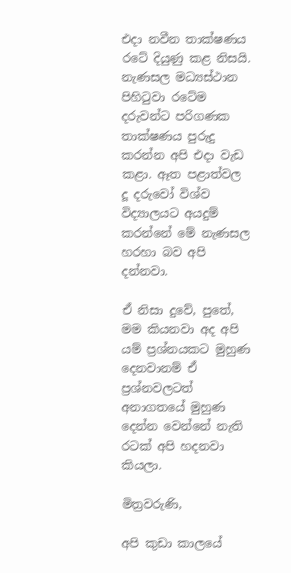එදා නවීන තාක්ෂණය රටේ දියුණු කළ නිසයි. නැණසල මධ්‍යස්ථාන පිහිටුවා රටේම දරුවන්ට පරිගණක තාක්ෂණය පුරුදු කරන්න අපි එදා වැඩ කළා. ඈත පළාත්වල දූ දරුවෝ විශ්ව විද්‍යාලයට අයදුම් කරන්නේ මේ නැණසල හරහා බව අපි දන්නවා.

ඒ නිසා දුවේ, පුතේ, මම කියනවා අද අපි යම් ප්‍රශ්නයකට මුහුණ දෙනවානම් ඒ ප්‍රශ්නවලටත් අනාගතයේ මුහුණ දෙන්න වෙන්නේ නැති රටක් අපි හදනවා කියලා.

මිත්‍රවරුණි,

අපි කුඩා කාලයේ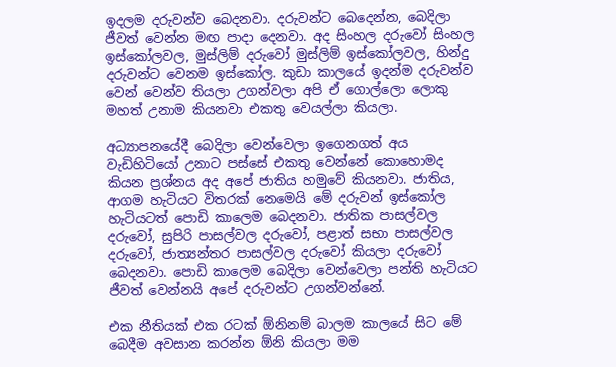ඉදලම දරුවන්ව බෙදනවා. දරුවන්ට බෙදෙන්න, බෙදිලා ජීවත් වෙන්න මඟ පාදා දෙනවා. අද සිංහල දරුවෝ සිංහල ඉස්කෝලවල, මුස්ලිම් දරුවෝ මුස්ලිම් ඉස්කෝලවල, හින්දු දරුවන්ට වෙනම ඉස්කෝල. කුඩා කාලයේ ඉදන්ම දරුවන්ව වෙන් වෙන්ව තියලා උගන්වලා අපි ඒ ගොල්ලො ලොකු මහත් උනාම කියනවා එකතු වෙයල්ලා කියලා.

අධ්‍යාපනයේදී බෙදිලා වෙන්වෙලා ඉගෙනගත් අය වැඩිහිටියෝ උනාට පස්සේ එකතු වෙන්නේ කොහොමද කියන ප්‍රශ්නය අද අපේ ජාතිය හමුවේ කියනවා. ජාතිය, ආගම හැටියට විතරක් නෙමෙයි මේ දරුවන් ඉස්කෝල හැටියටත් පොඩි කාලෙම බෙදනවා. ජාතික පාසල්වල දරුවෝ, සුපිරි පාසල්වල දරුවෝ, පළාත් සභා පාසල්වල දරුවෝ, ජාත්‍යන්තර පාසල්වල දරුවෝ කියලා දරුවෝ බෙදනවා. පොඩි කාලෙම බෙදිලා වෙන්වෙලා පන්ති හැටියට ජීවත් වෙන්නයි අපේ දරුවන්ට උගන්වන්නේ.

එක නීතියක් එක රටක් ඕනිනම් බාලම කාලයේ සිට මේ බෙදීම අවසාන කරන්න ඕනි කියලා මම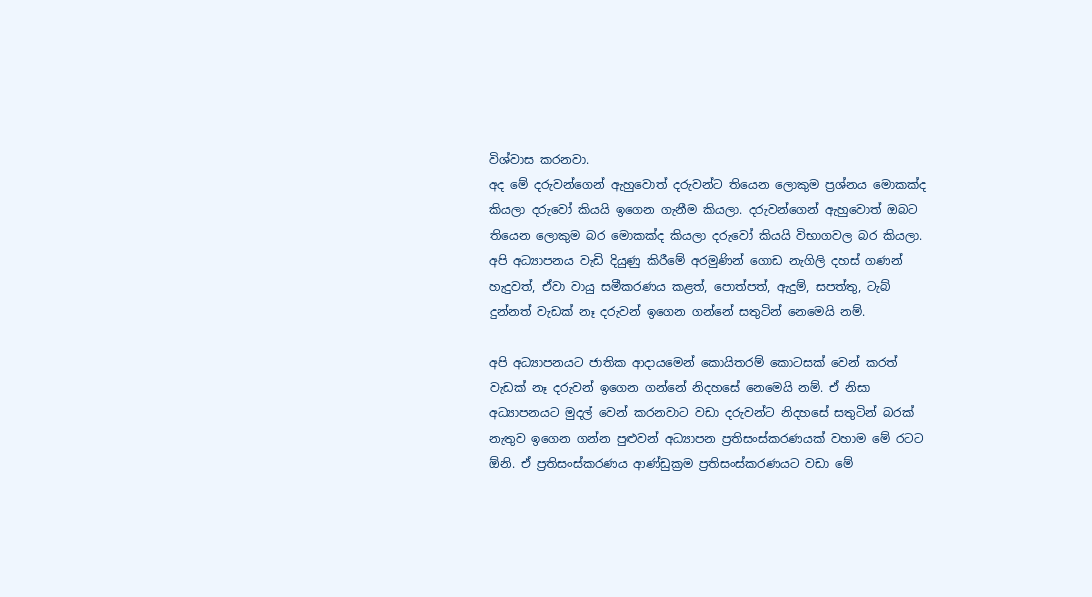විශ්වාස කරනවා.
අද මේ දරුවන්ගෙන් ඇහුවොත් දරුවන්ට තියෙන ලොකුම ප්‍රශ්නය මොකක්ද කියලා දරුවෝ කියයි ඉගෙන ගැනීම කියලා. දරුවන්ගෙන් ඇහුවොත් ඔබට තියෙන ලොකුම බර මොකක්ද කියලා දරුවෝ කියයි විභාගවල බර කියලා. අපි අධ්‍යාපනය වැඩි දියුණු කිරීමේ අරමුණින් ගොඩ නැගිලි දහස් ගණන් හැදුවත්, ඒවා වායු සමීකරණය කළත්, පොත්පත්, ඇදුම්, සපත්තු, ටැබ් දුන්නත් වැඩක් නෑ දරුවන් ඉගෙන ගන්නේ සතුටින් නෙමෙයි නම්.

අපි අධ්‍යාපනයට ජාතික ආදායමෙන් කොයිතරම් කොටසක් වෙන් කරත් වැඩක් නෑ දරුවන් ඉගෙන ගන්නේ නිදහසේ නෙමෙයි නම්. ඒ නිසා අධ්‍යාපනයට මුදල් වෙන් කරනවාට වඩා දරුවන්ට නිදහසේ සතුටින් බරක් නැතුව ඉගෙන ගන්න පුළුවන් අධ්‍යාපන ප්‍රතිසංස්කරණයක් වහාම මේ රටට ඕනි. ඒ ප්‍රතිසංස්කරණය ආණ්ඩුක්‍රම ප්‍රතිසංස්කරණයට වඩා මේ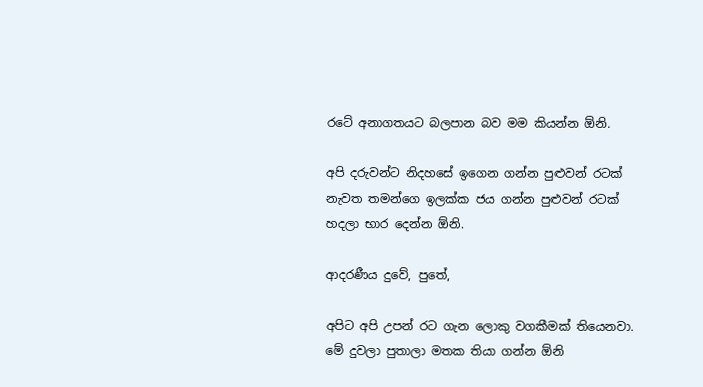රටේ අනාගතයට බලපාන බව මම කියන්න ඕනි.

අපි දරුවන්ට නිදහසේ ඉගෙන ගන්න පුළුවන් රටක් නැවත තමන්ගෙ ඉලක්ක ජය ගන්න පුළුවන් රටක් හදලා භාර දෙන්න ඕනි.

ආදරණීය දුවේ, පුතේ,

අපිට අපි උපන් රට ගැන ලොකු වගකීමක් තියෙනවා. මේ දුවලා පුතාලා මතක තියා ගන්න ඕනි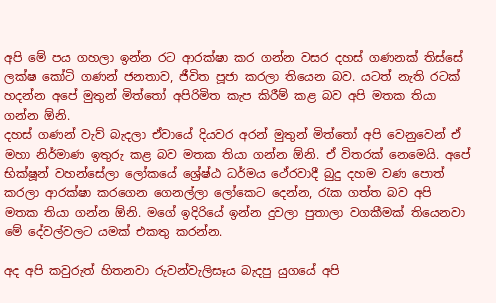අපි මේ පය ගහලා ඉන්න රට ආරක්ෂා කර ගන්න වසර දහස් ගණනක් තිස්සේ ලක්ෂ කෝටි ගණන් ජනතාව, ජීවිත පූජා කරලා තියෙන බව. යටත් නැති රටක් හදන්න අපේ මුතුන් මිත්තෝ අපිරිමිත කැප කිරීම් කළ බව අපි මතක තියා ගන්න ඕනි.
දහස් ගණන් වැව් බැදලා ඒවායේ දියවර අරන් මුතුන් මිත්තෝ අපි වෙනුවෙන් ඒ මහා නිර්මාණ ඉතුරු කළ බව මතක තියා ගන්න ඕනි. ඒ විතරක් නෙමෙයි. අපේ භික්ෂූන් වහන්සේලා ලෝකයේ ශ්‍රේෂ්ඨ ධර්මය ථේරවාදී බුදු දහම වණ පොත් කරලා ආරක්ෂා කරගෙන ගෙනල්ලා ලෝකෙට දෙන්න, රැක ගත්ත බව අපි මතක තියා ගන්න ඕනි. මගේ ඉදිරියේ ඉන්න දුවලා පුතාලා වගකීමක් තියෙනවා මේ දේවල්වලට යමක් එකතු කරන්න.

අද අපි කවුරුත් හිතනවා රුවන්වැලිසෑය බැදපු යුගයේ අපි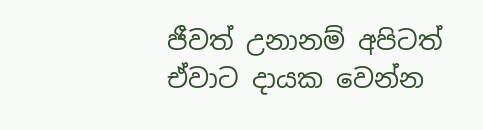ජීවත් උනානම් අපිටත් ඒවාට දායක වෙන්න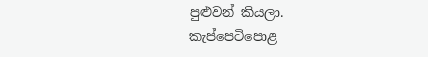පුළුවන් කියලා.
කැප්පෙටිපොළ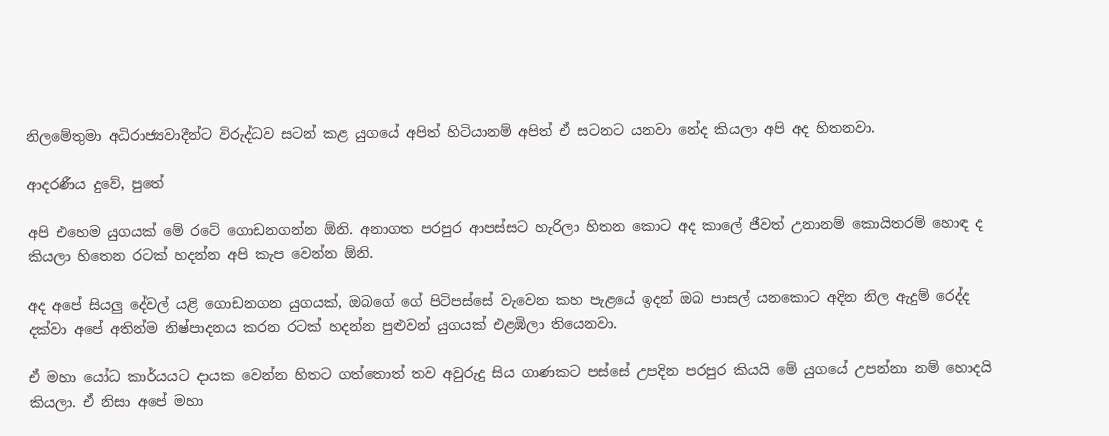නිලමේතුමා අධිරාජ්‍යවාදීන්ට විරුද්ධව සටන් කළ යුගයේ අපිත් හිටියානම් අපිත් ඒ සටනට යනවා නේද කියලා අපි අද හිතනවා.

ආදරණීය දුවේ, පුතේ

අපි එහෙම යුගයක් මේ රටේ ගොඩනගන්න ඕනි. අනාගත පරපුර ආපස්සට හැරිලා හිතන කොට අද කාලේ ජීවත් උනානම් කොයිතරම් හොඳ ද කියලා හිතෙන රටක් හදන්න අපි කැප වෙන්න ඕනි.

අද අපේ සියලු දේවල් යළි ගොඩනගන යුගයක්, ඔබගේ ගේ පිටිපස්සේ වැවෙන කහ පැළයේ ඉදන් ඔබ පාසල් යනකොට අදින නිල ඇදුම් රෙද්ද දක්වා අපේ අතින්ම නිෂ්පාදනය කරන රටක් හදන්න පුළුවන් යුගයක් එළඹිලා තියෙනවා.

ඒ මහා යෝධ කාර්යයට දායක වෙන්න හිතට ගත්තොත් තව අවුරුදු සිය ගාණකට පස්සේ උපදින පරපුර කියයි මේ යුගයේ උපන්නා නම් හොදයි කියලා. ඒ නිසා අපේ මහා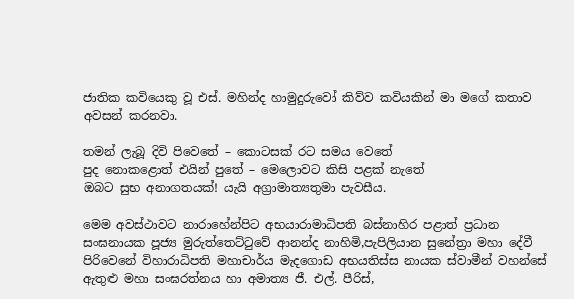ජාතික කවියෙකු වූ එස්. මහින්ද හාමුදුරුවෝ කිව්ව කවියකින් මා මගේ කතාව අවසන් කරනවා.

තමන් ලැබූ දිවි පිවෙතේ – කොටසක් රට සමය වෙතේ
පුද නොකළොත් එයින් පුතේ – මෙලොවට කිසි පළක් නැතේ
ඔබට සුභ අනාගතයක්! යැයි අග්‍රාමාත්‍යතුමා පැවසීය.

මෙම අවස්ථාවට නාරාහේන්පිට අභයාරාමාධිපති බස්නාහිර පළාත් ප්‍රධාන සංඝනායක පූජ්‍ය මුරුත්තෙට්ටුවේ ආනන්ද නාහිමි,පැපිලියාන සුනේත්‍රා මහා දේවී පිරිවෙනේ විහාරාධිපති මහාචාර්ය මැදගොඩ අභයතිස්ස නායක ස්වාමීන් වහන්සේ ඇතුළු මහා සංඝරත්නය හා අමාත්‍ය ජී. එල්. පීරිස්,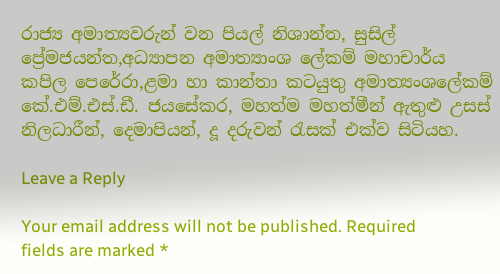රාජ්‍ය අමාත්‍යවරුන් වන පියල් නිශාන්ත, සුසිල් ප්‍රේමජයන්ත,අධ්‍යාපන අමාත්‍යාංශ ලේකම් මහාචාර්ය කපිල පෙරේරා,ළමා හා කාන්තා කටයුතු අමාත්‍යංශලේකම් කේ.එම්.එස්.ඩී. ජයසේකර, මහත්ම මහත්මීන් ඇතුළු උසස් නිලධාරීන්, දෙමාපියන්, දූ දරුවන් රැසක් එක්ව සිටියහ.

Leave a Reply

Your email address will not be published. Required fields are marked *